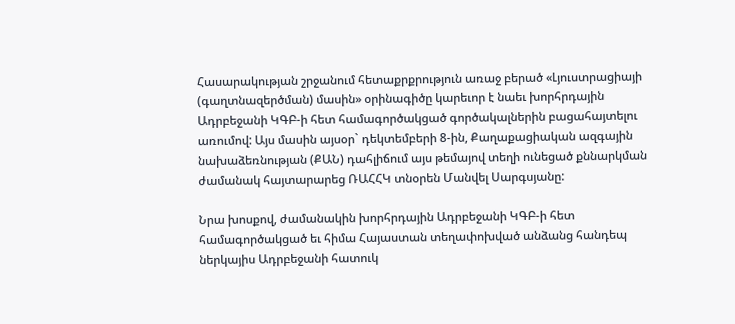Հասարակության շրջանում հետաքրքրություն առաջ բերած «Լյուստրացիայի (գաղտնազերծման) մասին» օրինագիծը կարեւոր է նաեւ խորհրդային Ադրբեջանի ԿԳԲ-ի հետ համագործակցած գործակալներին բացահայտելու առումով: Այս մասին այսօր` դեկտեմբերի 8-ին, Քաղաքացիական ազգային նախաձեռնության (ՔԱՆ) դահլիճում այս թեմայով տեղի ունեցած քննարկման ժամանակ հայտարարեց ՌԱՀՀԿ տնօրեն Մանվել Սարգսյանը:

Նրա խոսքով, ժամանակին խորհրդային Ադրբեջանի ԿԳԲ-ի հետ համագործակցած եւ հիմա Հայաստան տեղափոխված անձանց հանդեպ ներկայիս Ադրբեջանի հատուկ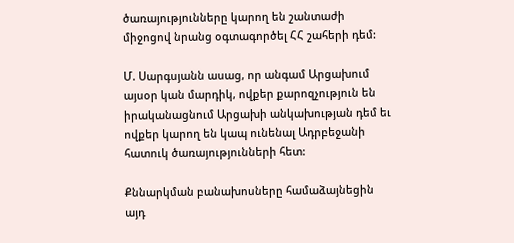ծառայությունները կարող են շանտաժի միջոցով նրանց օգտագործել ՀՀ շահերի դեմ:

Մ. Սարգսյանն ասաց, որ անգամ Արցախում այսօր կան մարդիկ, ովքեր քարոզչություն են իրականացնում Արցախի անկախության դեմ եւ ովքեր կարող են կապ ունենալ Ադրբեջանի հատուկ ծառայությունների հետ:

Քննարկման բանախոսները համաձայնեցին այդ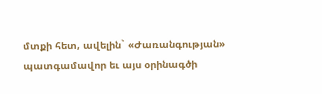մտքի հետ, ավելին` «Ժառանգության» պատգամավոր եւ այս օրինագծի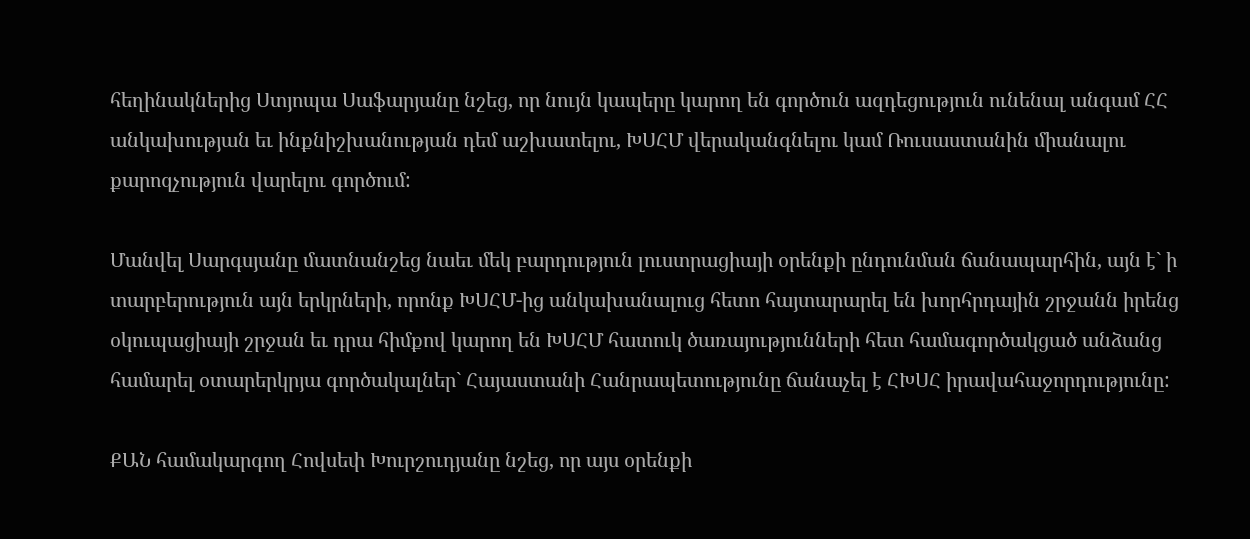հեղինակներից Ստյոպա Սաֆարյանը նշեց, որ նույն կապերը կարող են գործուն ազդեցություն ունենալ անգամ ՀՀ անկախության եւ ինքնիշխանության դեմ աշխատելու, ԽՍՀՄ վերականգնելու կամ Ռուսաստանին միանալու քարոզչություն վարելու գործում:

Մանվել Սարգսյանը մատնանշեց նաեւ մեկ բարդություն լուստրացիայի օրենքի ընդունման ճանապարհին, այն է` ի տարբերություն այն երկրների, որոնք ԽՍՀՄ-ից անկախանալուց հետո հայտարարել են խորհրդային շրջանն իրենց օկուպացիայի շրջան եւ դրա հիմքով կարող են ԽՍՀՄ հատուկ ծառայությունների հետ համագործակցած անձանց համարել օտարերկրյա գործակալներ` Հայաստանի Հանրապետությունը ճանաչել է ՀԽՍՀ իրավահաջորդությունը:

ՔԱՆ համակարգող Հովսեփ Խուրշուդյանը նշեց, որ այս օրենքի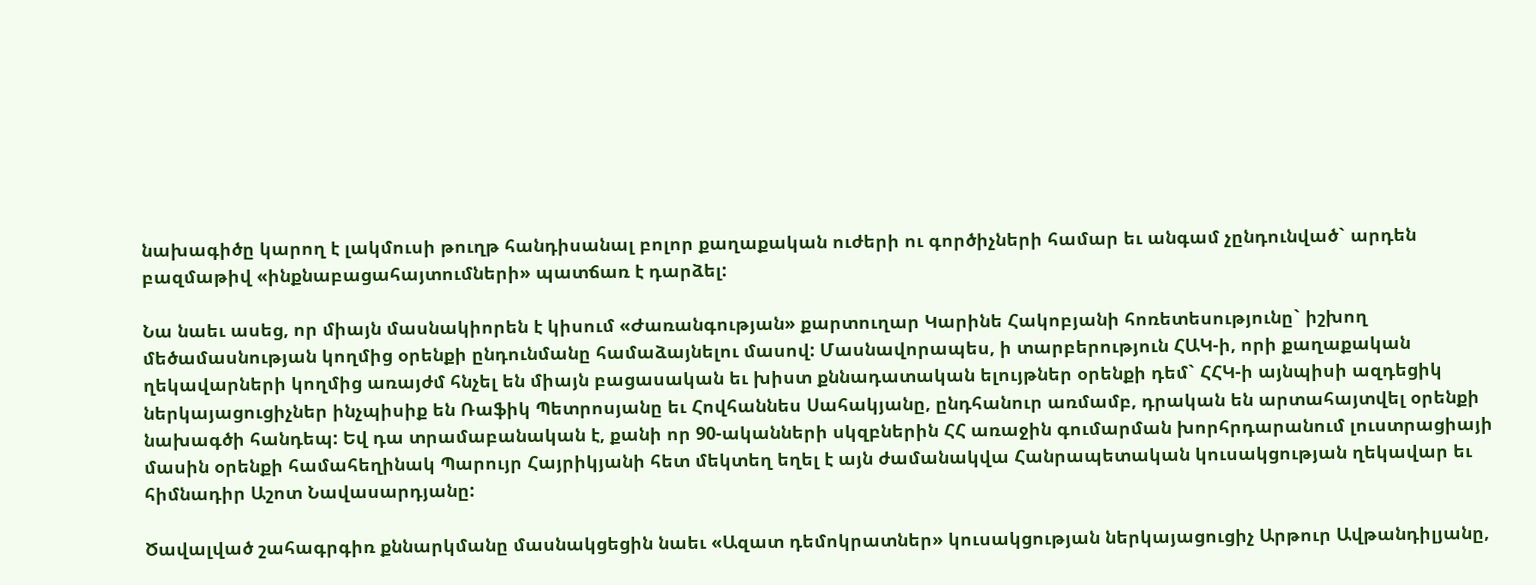նախագիծը կարող է լակմուսի թուղթ հանդիսանալ բոլոր քաղաքական ուժերի ու գործիչների համար եւ անգամ չընդունված` արդեն բազմաթիվ «ինքնաբացահայտումների» պատճառ է դարձել:

Նա նաեւ ասեց, որ միայն մասնակիորեն է կիսում «Ժառանգության» քարտուղար Կարինե Հակոբյանի հոռետեսությունը` իշխող մեծամասնության կողմից օրենքի ընդունմանը համաձայնելու մասով: Մասնավորապես, ի տարբերություն ՀԱԿ-ի, որի քաղաքական ղեկավարների կողմից առայժմ հնչել են միայն բացասական եւ խիստ քննադատական ելույթներ օրենքի դեմ` ՀՀԿ-ի այնպիսի ազդեցիկ ներկայացուցիչներ ինչպիսիք են Ռաֆիկ Պետրոսյանը եւ Հովհաննես Սահակյանը, ընդհանուր առմամբ, դրական են արտահայտվել օրենքի նախագծի հանդեպ: Եվ դա տրամաբանական է, քանի որ 90-ականների սկզբներին ՀՀ առաջին գումարման խորհրդարանում լուստրացիայի մասին օրենքի համահեղինակ Պարույր Հայրիկյանի հետ մեկտեղ եղել է այն ժամանակվա Հանրապետական կուսակցության ղեկավար եւ հիմնադիր Աշոտ Նավասարդյանը:

Ծավալված շահագրգիռ քննարկմանը մասնակցեցին նաեւ «Ազատ դեմոկրատներ» կուսակցության ներկայացուցիչ Արթուր Ավթանդիլյանը,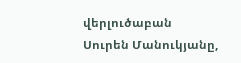վերլուծաբան Սուրեն Մանուկյանը,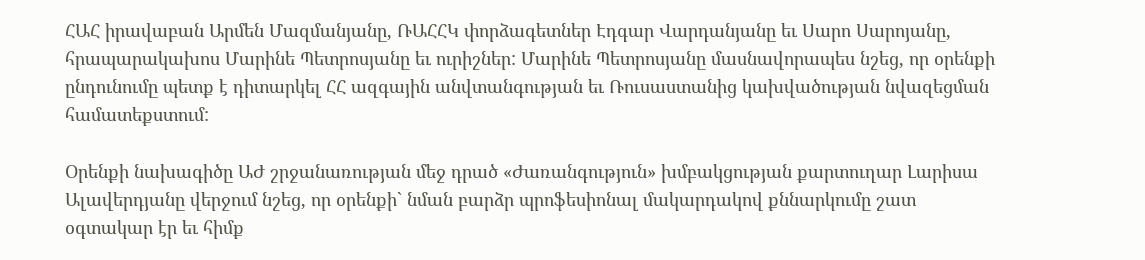ՀԱՀ իրավաբան Արմեն Մազմանյանը, ՌԱՀՀԿ փորձագետներ Էդգար Վարդանյանը եւ Սարո Սարոյանը, հրապարակախոս Մարինե Պետրոսյանը եւ ուրիշներ: Մարինե Պետրոսյանը մասնավորապես նշեց, որ օրենքի ընդունումը պետք է դիտարկել ՀՀ ազգային անվտանգության եւ Ռուսաստանից կախվածության նվազեցման համատեքստում:

Օրենքի նախագիծը ԱԺ շրջանառության մեջ դրած «Ժառանգություն» խմբակցության քարտուղար Լարիսա Ալավերդյանը վերջում նշեց, որ օրենքի` նման բարձր պրոֆեսիոնալ մակարդակով քննարկումը շատ օգտակար էր եւ հիմք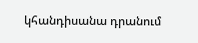կհանդիսանա դրանում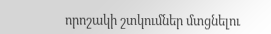որոշակի շտկումներ մտցնելու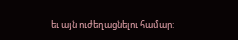եւ այն ուժեղացնելու համար: